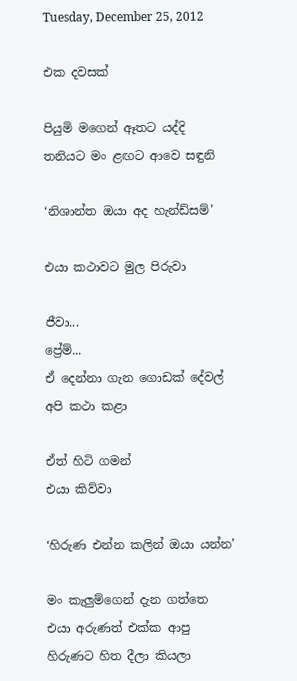Tuesday, December 25, 2012

එක දවසක්

පියුමි මගෙන් ඈතට යද්දි
තනියට මං ළඟට ආවෙ සඳුනි

‘නිශාන්ත ඔයා අද හැන්ඩ්සම්’

එයා කථාවට මුල පිරුවා

ජීවා...
ප්‍රේම්...
ඒ දෙන්නා ගැන ගොඩක් දේවල්
අපි කථා කළා

ඒත් හිටි ගමන්
එයා කිව්වා

‘හිරුණ එන්න කලින් ඔයා යන්න’

මං කැලුම්ගෙන් දැන ගත්තෙ
එයා අරුණත් එක්ක ආපු
හිරුණට හිත දීලා කියලා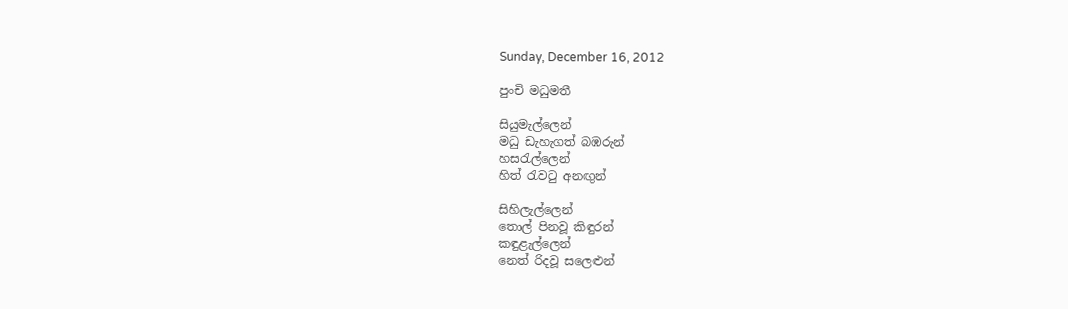Sunday, December 16, 2012

පුංචි මධුමතී

සියුමැල්ලෙන්
මධු ඩැහැගත් බඹරුන්
හසරැල්ලෙන්
හිත් රැවටු අනඟුන්

සිහිලැල්ලෙන්
තොල් පිනවූ කිඳුරන්
කඳුළැල්ලෙන්
නෙත් රිදවූ සලෙළුන්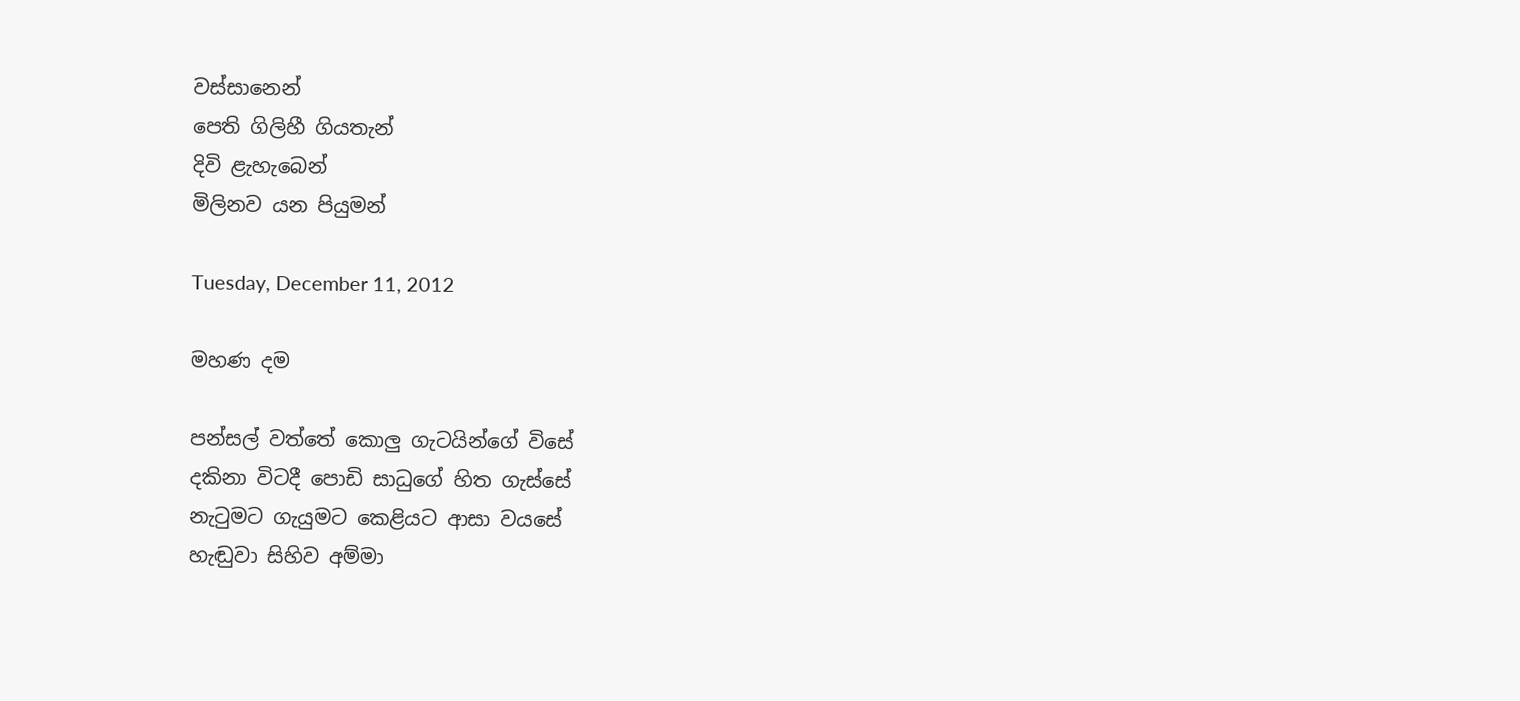වස්සානෙන්
පෙති ගිලිහී ගියතැන්
දිවි ළැහැබෙන්
මිලිනව යන පියුමන්

Tuesday, December 11, 2012

මහණ දම

පන්සල් වත්තේ කොලු ගැටයින්ගේ විසේ
දකිනා විටදී පොඩි සාධුගේ හිත ගැස්සේ
නැටුමට ගැයුමට කෙළියට ආසා වයසේ
හැඬුවා සිහිව අම්මා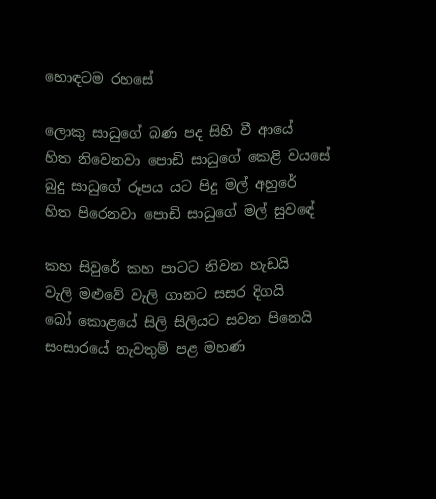හොඳටම රහසේ

ලොකු සාධුගේ බණ පද සිහි වී ආයේ
හිත නිවෙනවා පොඩි සාධුගේ කෙළි වයසේ
බුදු සාධුගේ රූපය යට පිදු මල් අහුරේ
හිත පිරෙනවා පොඩි සාධුගේ මල් සුවඳේ

කහ සිවුරේ කහ පාටට නිවන හැඩයි
වැලි මළුවේ වැලි ගානට සසර දිගයි
බෝ කොළයේ සිලි සිලියට සවන පිනෙයි
සංසාරයේ නැවතුම් පළ මහණ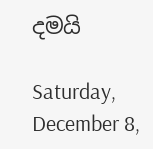දමයි

Saturday, December 8,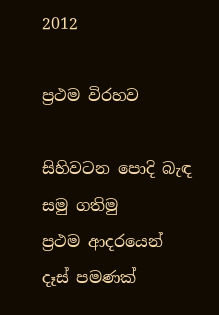2012

ප්‍රථම විරහව

සිහිවටන පොදි බැඳ
සමු ගතිමු
ප්‍රථම ආදරයෙන්
දෑස් පමණක්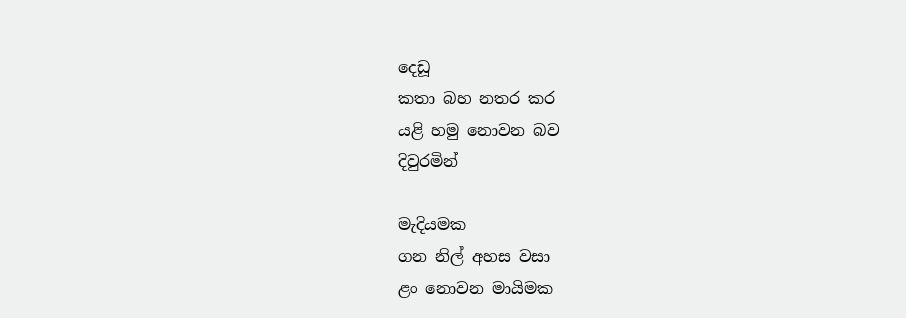දෙඩූ
කතා බහ නතර කර
යළි හමු නොවන බව
දිවුරමින්

මැදියමක
ගන නිල් අහස වසා
ළං නොවන මායිමක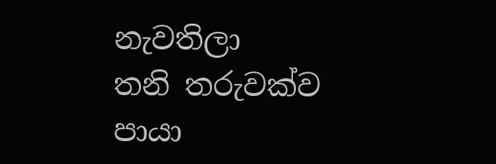නැවතිලා
තනි තරුවක්ව
පායා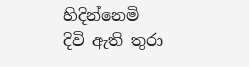හිදින්නෙමි
දිවි ඇති තුරා